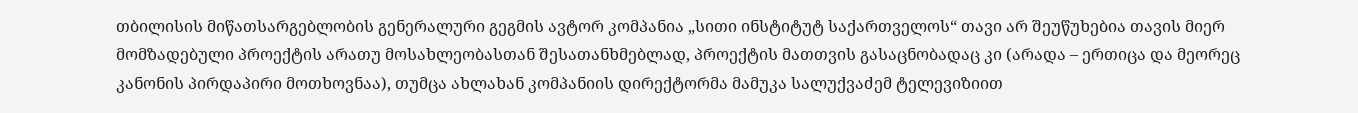თბილისის მიწათსარგებლობის გენერალური გეგმის ავტორ კომპანია „სითი ინსტიტუტ საქართველოს“ თავი არ შეუწუხებია თავის მიერ მომზადებული პროექტის არათუ მოსახლეობასთან შესათანხმებლად, პროექტის მათთვის გასაცნობადაც კი (არადა – ერთიცა და მეორეც კანონის პირდაპირი მოთხოვნაა), თუმცა ახლახან კომპანიის დირექტორმა მამუკა სალუქვაძემ ტელევიზიით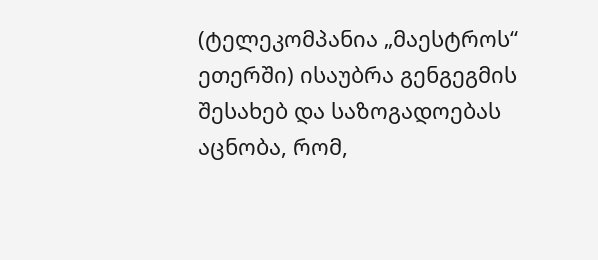(ტელეკომპანია „მაესტროს“ ეთერში) ისაუბრა გენგეგმის შესახებ და საზოგადოებას აცნობა, რომ,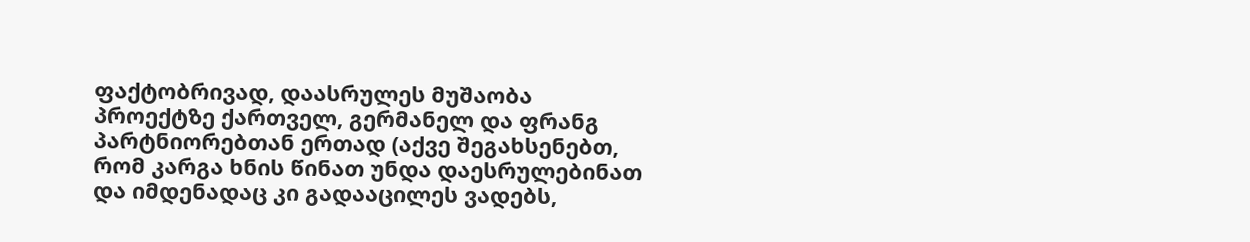ფაქტობრივად, დაასრულეს მუშაობა პროექტზე ქართველ, გერმანელ და ფრანგ პარტნიორებთან ერთად (აქვე შეგახსენებთ, რომ კარგა ხნის წინათ უნდა დაესრულებინათ და იმდენადაც კი გადააცილეს ვადებს,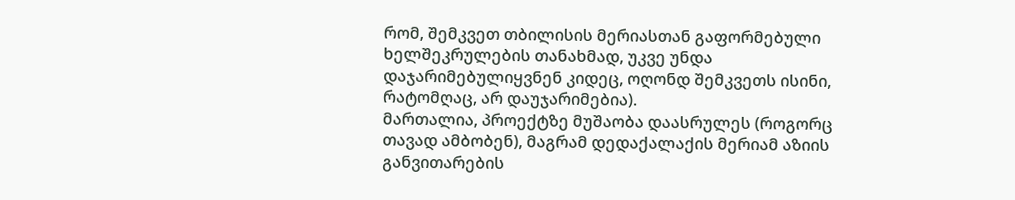რომ, შემკვეთ თბილისის მერიასთან გაფორმებული ხელშეკრულების თანახმად, უკვე უნდა დაჯარიმებულიყვნენ კიდეც, ოღონდ შემკვეთს ისინი, რატომღაც, არ დაუჯარიმებია).
მართალია, პროექტზე მუშაობა დაასრულეს (როგორც თავად ამბობენ), მაგრამ დედაქალაქის მერიამ აზიის განვითარების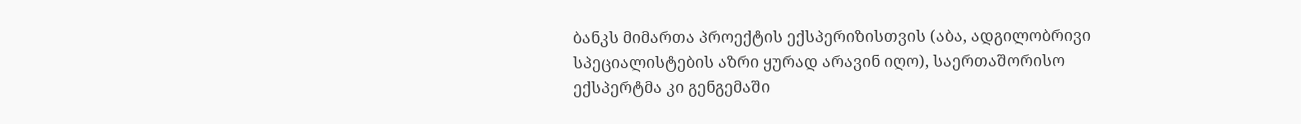ბანკს მიმართა პროექტის ექსპერიზისთვის (აბა, ადგილობრივი სპეციალისტების აზრი ყურად არავინ იღო), საერთაშორისო ექსპერტმა კი გენგემაში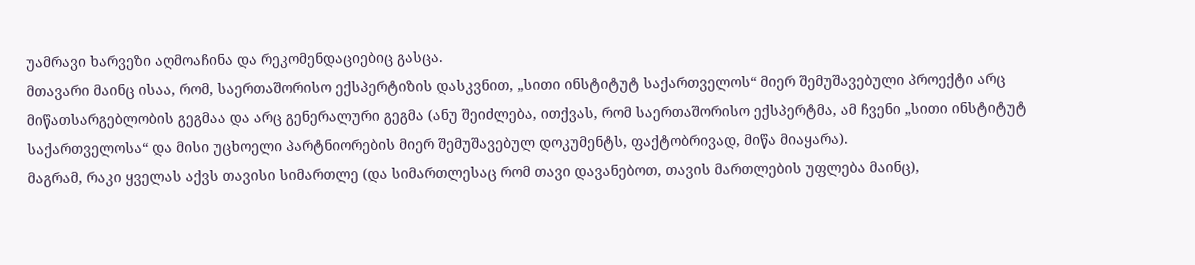უამრავი ხარვეზი აღმოაჩინა და რეკომენდაციებიც გასცა.
მთავარი მაინც ისაა, რომ, საერთაშორისო ექსპერტიზის დასკვნით, „სითი ინსტიტუტ საქართველოს“ მიერ შემუშავებული პროექტი არც მიწათსარგებლობის გეგმაა და არც გენერალური გეგმა (ანუ შეიძლება, ითქვას, რომ საერთაშორისო ექსპერტმა, ამ ჩვენი „სითი ინსტიტუტ საქართველოსა“ და მისი უცხოელი პარტნიორების მიერ შემუშავებულ დოკუმენტს, ფაქტობრივად, მიწა მიაყარა).
მაგრამ, რაკი ყველას აქვს თავისი სიმართლე (და სიმართლესაც რომ თავი დავანებოთ, თავის მართლების უფლება მაინც),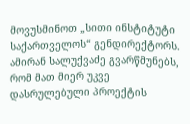მოვუსმინოთ „სითი ინსტიტუტი საქართველოს“ გენდირექტორს.
ამირან სალუქვაძე გვარწმუნებს, რომ მათ მიერ უკვე დასრულებული პროექტის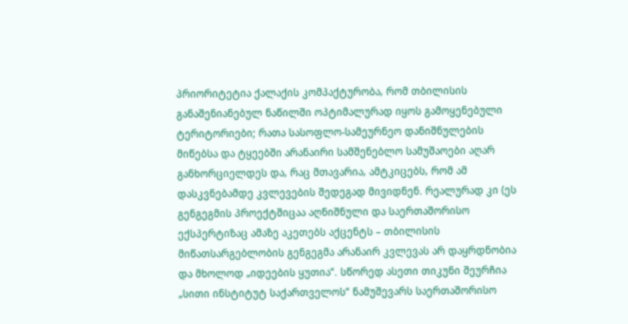პრიორიტეტია ქალაქის კომპაქტურობა, რომ თბილისის განაშენიანებულ ნაწილში ოპტიმალურად იყოს გამოყენებული ტერიტორიები; რათა სასოფლო-სამეურნეო დანიშნულების მიწებსა და ტყეებში არანაირი სამშენებლო სამუშაოები აღარ განხორციელდეს და, რაც მთავარია, ამტკიცებს, რომ ამ დასკვნებამდე კვლევების შედეგად მივიდნენ. რეალურად კი (ეს გენგეგმის პროექტშიცაა აღნიშნული და საერთაშორისო ექსპერტიზაც ამაზე აკეთებს აქცენტს – თბილისის მიწათსარგებლობის გენგეგმა არანაირ კვლევას არ დაყრდნობია და მხოლოდ „იდეების ყუთია“. სწორედ ასეთი თიკუნი შეურჩია „სითი ინსტიტუტ საქართველოს“ ნამუშევარს საერთაშორისო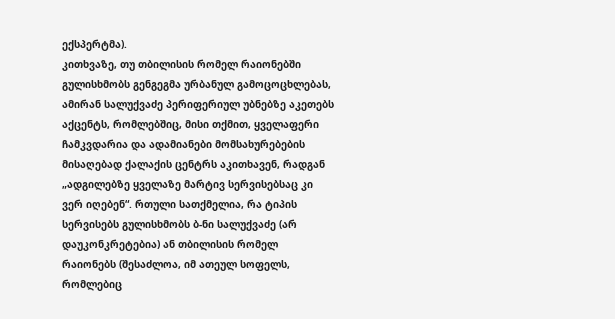ექსპერტმა).
კითხვაზე, თუ თბილისის რომელ რაიონებში გულისხმობს გენგეგმა ურბანულ გამოცოცხლებას, ამირან სალუქვაძე პერიფერიულ უბნებზე აკეთებს აქცენტს, რომლებშიც, მისი თქმით, ყველაფერი ჩამკვდარია და ადამიანები მომსახურებების მისაღებად ქალაქის ცენტრს აკითხავენ, რადგან „ადგილებზე ყველაზე მარტივ სერვისებსაც კი ვერ იღებენ“. რთული სათქმელია, რა ტიპის სერვისებს გულისხმობს ბ-ნი სალუქვაძე (არ დაუკონკრეტებია) ან თბილისის რომელ რაიონებს (შესაძლოა, იმ ათეულ სოფელს, რომლებიც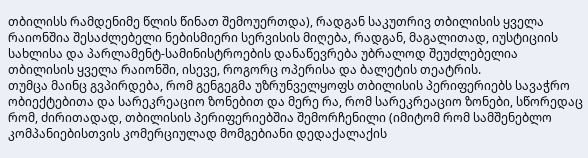თბილისს რამდენიმე წლის წინათ შემოუერთდა), რადგან საკუთრივ თბილისის ყველა რაიონშია შესაძლებელი ნებისმიერი სერვისის მიღება, რადგან, მაგალითად, იუსტიციის სახლისა და პარლამენტ-სამინისტროების დანაწევრება უბრალოდ შეუძლებელია თბილისის ყველა რაიონში, ისევე, როგორც ოპერისა და ბალეტის თეატრის.
თუმცა მაინც გვპირდება, რომ გენგეგმა უზრუნველყოფს თბილისის პერიფერიებს სავაჭრო ობიექტებითა და სარეკრეაციო ზონებით და მერე რა, რომ სარეკრეაციო ზონები, სწორედაც რომ, ძირითადად, თბილისის პერიფერიებშია შემორჩენილი (იმიტომ რომ სამშენებლო კომპანიებისთვის კომერციულად მომგებიანი დედაქალაქის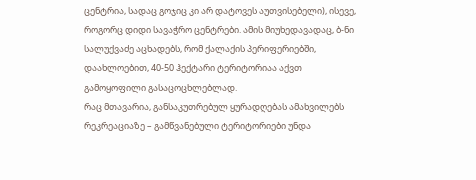ცენტრია, სადაც გოჯიც კი არ დატოვეს აუთვისებელი), ისევე, როგორც დიდი სავაჭრო ცენტრები. ამის მიუხედავადაც, ბ-ნი სალუქვაძე აცხადებს, რომ ქალაქის პერიფერიებში, დაახლოებით, 40-50 ჰექტარი ტერიტორიაა აქვთ გამოყოფილი გასაცოცხლებლად.
რაც მთავარია, განსაკუთრებულ ყურადღებას ამახვილებს რეკრეაციაზე – გამწვანებული ტერიტორიები უნდა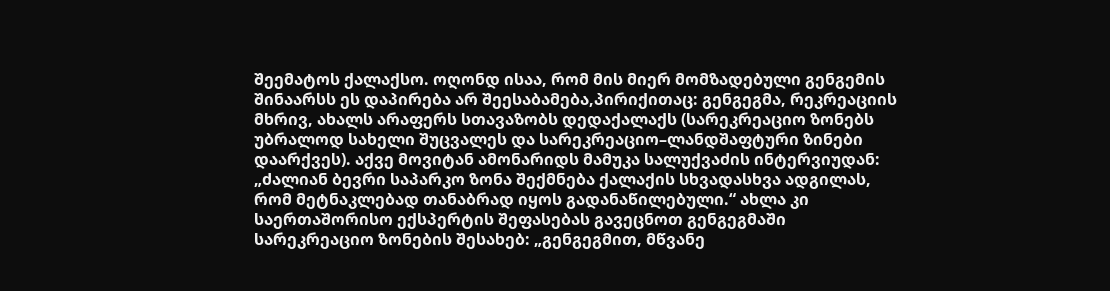შეემატოს ქალაქსო. ოღონდ ისაა, რომ მის მიერ მომზადებული გენგემის შინაარსს ეს დაპირება არ შეესაბამება,პირიქითაც: გენგეგმა, რეკრეაციის მხრივ, ახალს არაფერს სთავაზობს დედაქალაქს (სარეკრეაციო ზონებს უბრალოდ სახელი შუცვალეს და სარეკრეაციო–ლანდშაფტური ზინები დაარქვეს). აქვე მოვიტან ამონარიდს მამუკა სალუქვაძის ინტერვიუდან: „ძალიან ბევრი საპარკო ზონა შექმნება ქალაქის სხვადასხვა ადგილას, რომ მეტნაკლებად თანაბრად იყოს გადანაწილებული.“ ახლა კი საერთაშორისო ექსპერტის შეფასებას გავეცნოთ გენგეგმაში სარეკრეაციო ზონების შესახებ: „გენგეგმით, მწვანე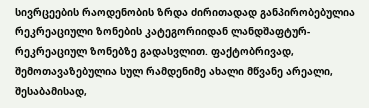სივრცეების რაოდენობის ზრდა ძირითადად განპირობებულია რეკრეაციული ზონების კატეგორიიდან ლანდშაფტურ-რეკრეაციულ ზონებზე გადასვლით. ფაქტობრივად, შემოთავაზებულია სულ რამდენიმე ახალი მწვანე არეალი, შესაბამისად,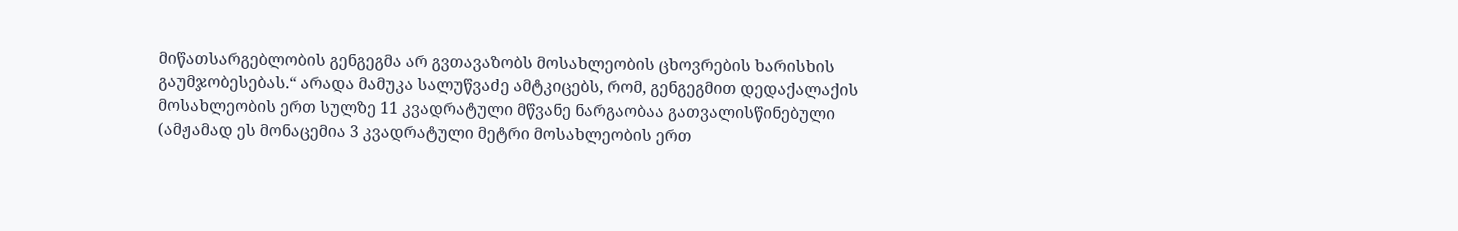მიწათსარგებლობის გენგეგმა არ გვთავაზობს მოსახლეობის ცხოვრების ხარისხის გაუმჯობესებას.“ არადა მამუკა სალუწვაძე ამტკიცებს, რომ, გენგეგმით დედაქალაქის მოსახლეობის ერთ სულზე 11 კვადრატული მწვანე ნარგაობაა გათვალისწინებული (ამჟამად ეს მონაცემია 3 კვადრატული მეტრი მოსახლეობის ერთ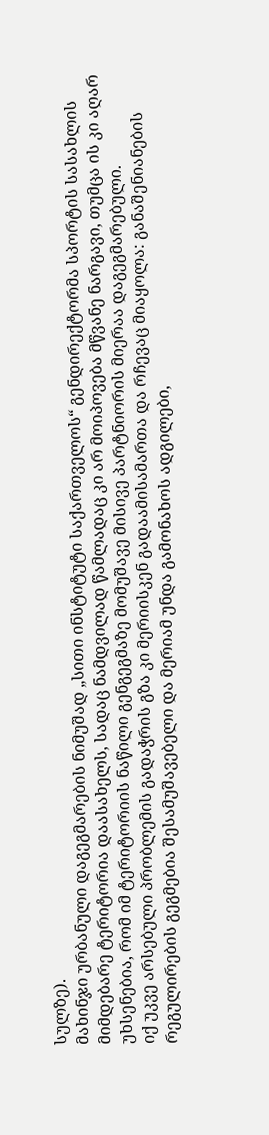სულზე).
მახინჯი ურბანული დაგეგმარების ნიმუშად „სითი ინსტიტუტი საქართველოს“ გენდირექტორმა სპორტის სასახლის მიმდებარე ტერიტორია დაასახელს, სადაც ნამდვილად წამლადაც კი არ მოიპოვება მწვანე ნარგავი, თუმცა ის კი აღარ უხსენებია, რომ იმ ტერიტორიის ნაწილი გენგეგმაზე მომუშავე მისივე პარტნიორის მიერაა დაგეგმარებული.
იქ უკვე არსებული პრობლემის გადაჭრის გზა კი მერიისკენ გადაამისამართა და რჩევაც მიაყოლა: განაშენიანების რეგულირების გეგმებია შესამუშავებელი და მერიამ უნდა გამონახოს ადგილები,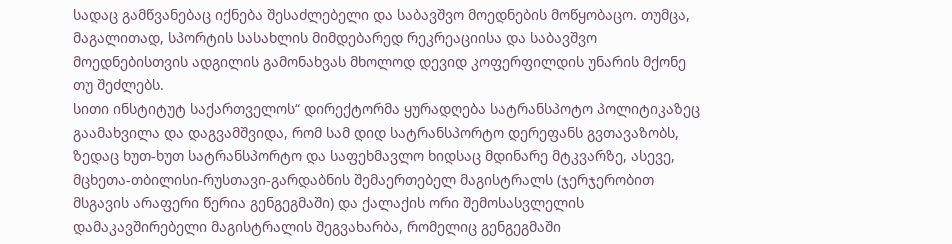სადაც გამწვანებაც იქნება შესაძლებელი და საბავშვო მოედნების მოწყობაცო. თუმცა, მაგალითად, სპორტის სასახლის მიმდებარედ რეკრეაციისა და საბავშვო მოედნებისთვის ადგილის გამონახვას მხოლოდ დევიდ კოფერფილდის უნარის მქონე თუ შეძლებს.
სითი ინსტიტუტ საქართველოს“ დირექტორმა ყურადღება სატრანსპოტო პოლიტიკაზეც გაამახვილა და დაგვამშვიდა, რომ სამ დიდ სატრანსპორტო დერეფანს გვთავაზობს, ზედაც ხუთ-ხუთ სატრანსპორტო და საფეხმავლო ხიდსაც მდინარე მტკვარზე, ასევე, მცხეთა-თბილისი-რუსთავი-გარდაბნის შემაერთებელ მაგისტრალს (ჯერჯერობით მსგავის არაფერი წერია გენგეგმაში) და ქალაქის ორი შემოსასვლელის დამაკავშირებელი მაგისტრალის შეგვახარბა, რომელიც გენგეგმაში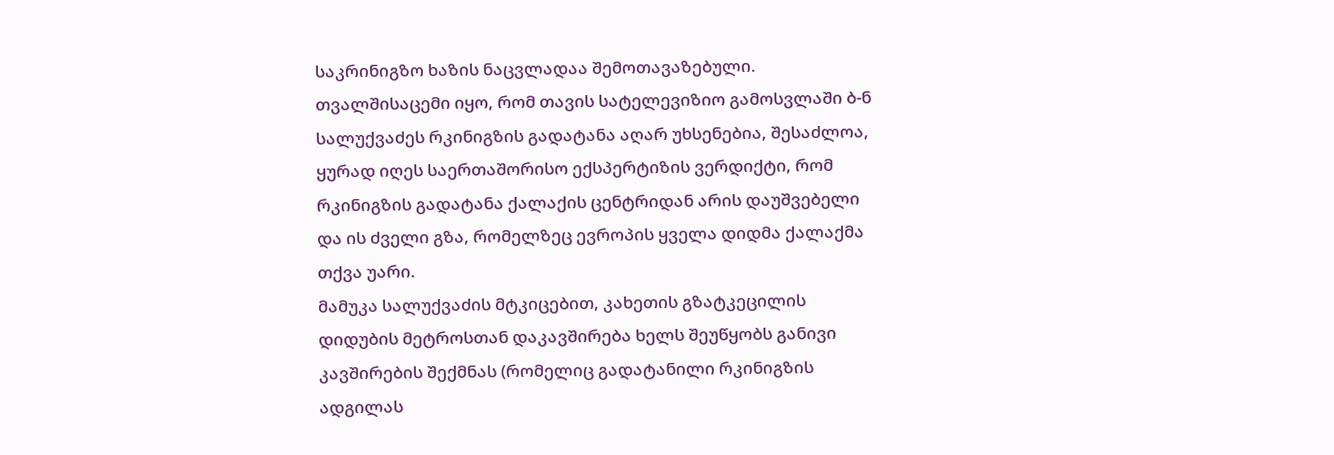საკრინიგზო ხაზის ნაცვლადაა შემოთავაზებული.
თვალშისაცემი იყო, რომ თავის სატელევიზიო გამოსვლაში ბ-ნ სალუქვაძეს რკინიგზის გადატანა აღარ უხსენებია, შესაძლოა, ყურად იღეს საერთაშორისო ექსპერტიზის ვერდიქტი, რომ რკინიგზის გადატანა ქალაქის ცენტრიდან არის დაუშვებელი და ის ძველი გზა, რომელზეც ევროპის ყველა დიდმა ქალაქმა თქვა უარი.
მამუკა სალუქვაძის მტკიცებით, კახეთის გზატკეცილის დიდუბის მეტროსთან დაკავშირება ხელს შეუწყობს განივი კავშირების შექმნას (რომელიც გადატანილი რკინიგზის ადგილას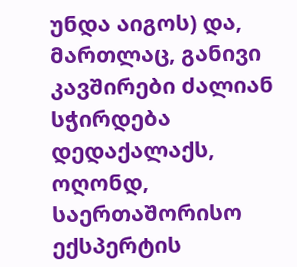უნდა აიგოს) და, მართლაც, განივი კავშირები ძალიან სჭირდება დედაქალაქს, ოღონდ, საერთაშორისო ექსპერტის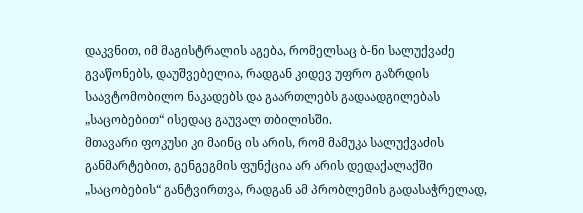დაკვნით, იმ მაგისტრალის აგება, რომელსაც ბ-ნი სალუქვაძე გვაწონებს, დაუშვებელია, რადგან კიდევ უფრო გაზრდის საავტომობილო ნაკადებს და გაართლებს გადაადგილებას „საცობებით“ ისედაც გაუვალ თბილისში.
მთავარი ფოკუსი კი მაინც ის არის, რომ მამუკა სალუქვაძის განმარტებით, გენგეგმის ფუნქცია არ არის დედაქალაქში „საცობების“ განტვირთვა, რადგან ამ პრობლემის გადასაჭრელად,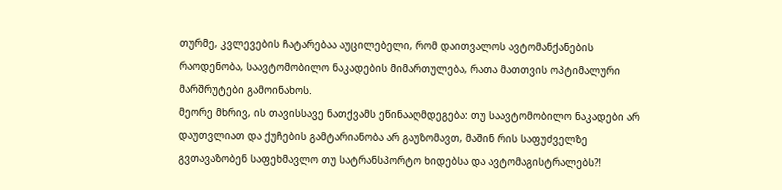თურმე, კვლევების ჩატარებაა აუცილებელი, რომ დაითვალოს ავტომანქანების რაოდენობა, საავტომობილო ნაკადების მიმართულება, რათა მათთვის ოპტიმალური მარშრუტები გამოინახოს.
მეორე მხრივ, ის თავისსავე ნათქვამს ეწინააღმდეგება: თუ საავტომობილო ნაკადები არ დაუთვლიათ და ქუჩების გამტარიანობა არ გაუზომავთ, მაშინ რის საფუძველზე გვთავაზობენ საფეხმავლო თუ სატრანსპორტო ხიდებსა და ავტომაგისტრალებს?!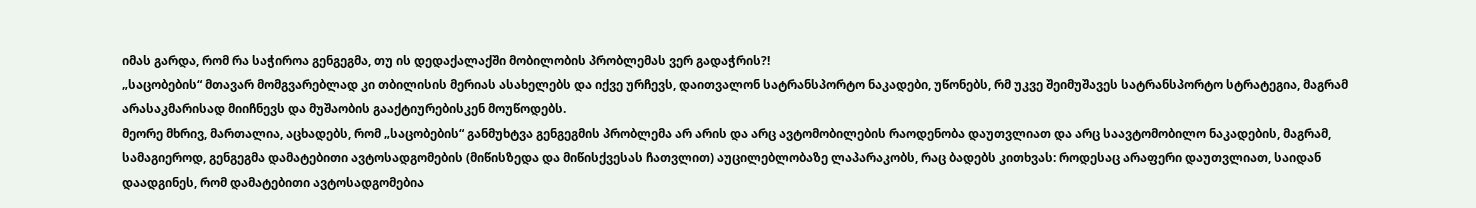იმას გარდა, რომ რა საჭიროა გენგეგმა, თუ ის დედაქალაქში მობილობის პრობლემას ვერ გადაჭრის?!
„საცობების“ მთავარ მომგვარებლად კი თბილისის მერიას ასახელებს და იქვე ურჩევს, დაითვალონ სატრანსპორტო ნაკადები, უწონებს, რმ უკვე შეიმუშავეს სატრანსპორტო სტრატეგია, მაგრამ არასაკმარისად მიიჩნევს და მუშაობის გააქტიურებისკენ მოუწოდებს.
მეორე მხრივ, მართალია, აცხადებს, რომ „საცობების“ განმუხტვა გენგეგმის პრობლემა არ არის და არც ავტომობილების რაოდენობა დაუთვლიათ და არც საავტომობილო ნაკადების, მაგრამ, სამაგიეროდ, გენგეგმა დამატებითი ავტოსადგომების (მიწისზედა და მიწისქვესას ჩათვლით) აუცილებლობაზე ლაპარაკობს, რაც ბადებს კითხვას: როდესაც არაფერი დაუთვლიათ, საიდან დაადგინეს, რომ დამატებითი ავტოსადგომებია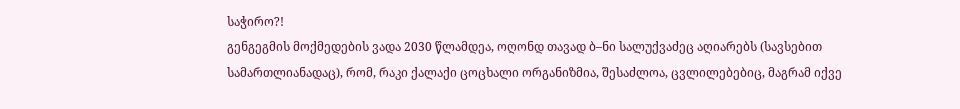საჭირო?!
გენგეგმის მოქმედების ვადა 2030 წლამდეა, ოღონდ თავად ბ–ნი სალუქვაძეც აღიარებს (სავსებით სამართლიანადაც), რომ, რაკი ქალაქი ცოცხალი ორგანიზმია, შესაძლოა, ცვლილებებიც, მაგრამ იქვე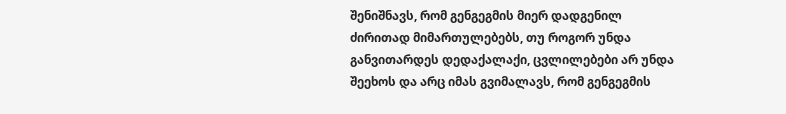შენიშნავს, რომ გენგეგმის მიერ დადგენილ ძირითად მიმართულებებს, თუ როგორ უნდა განვითარდეს დედაქალაქი, ცვლილებები არ უნდა შეეხოს და არც იმას გვიმალავს, რომ გენგეგმის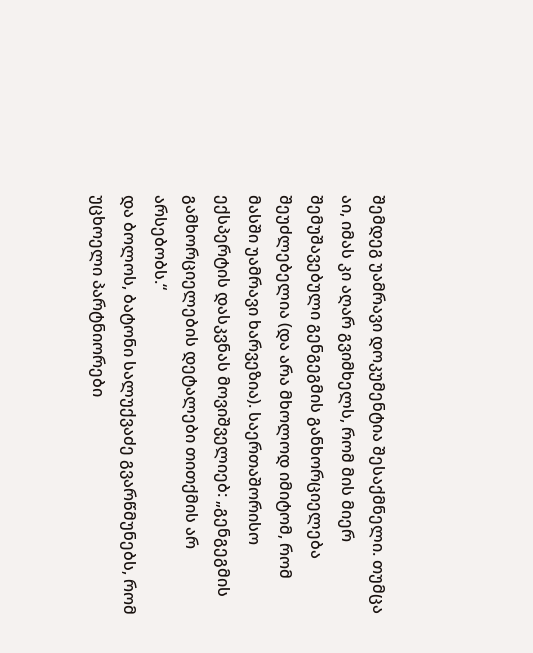შემდეგ უამრავი დოკუმენტია შესაქმნელი. თუმცა აი, იმას კი აღარ გვიმხელს, რომ მის მიერ შემუშავებული გენგეგმის განხორციელება შეუძლებელია (და არა მხოლოდ იმიტომ, რომ მასში უამრავი ხარვეზია). საერთაშორისო ექსპერტის დასკვნას მოვიშველიებ: „გენგეგმის გამხორციელების დეტალები თითქმის არ არსებობს.“
და ბოლოს, ბატონი სალუქვაძე გვარწმუნებს, რომ უცხოელი პარტნიორები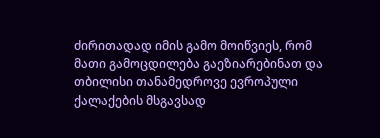ძირითადად იმის გამო მოიწვიეს, რომ მათი გამოცდილება გაეზიარებინათ და თბილისი თანამედროვე ევროპული ქალაქების მსგავსად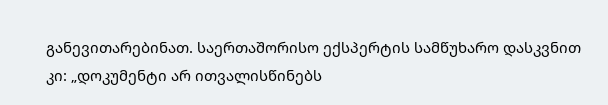განევითარებინათ. საერთაშორისო ექსპერტის სამწუხარო დასკვნით კი: „დოკუმენტი არ ითვალისწინებს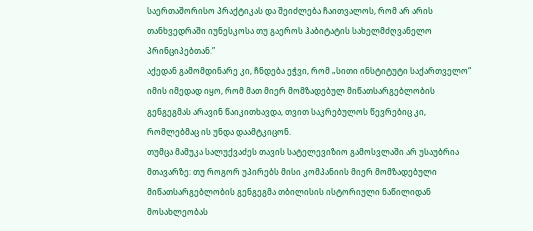საერთაშორისო პრაქტიკას და შეიძლება ჩაითვალოს, რომ არ არის თანხვედრაში იუნესკოსა თუ გაეროს ჰაბიტატის სახელმძღვანელო პრინციპებთან.”
აქედან გამომდინარე კი, ჩნდება ეჭვი, რომ „სითი ინსტიტუტი საქართველო“ იმის იმედად იყო, რომ მათ მიერ მომზადებულ მიწათსარგებლობის გენგეგმას არავინ წაიკითხავდა, თვით საკრებულოს წევრებიც კი, რომლებმაც ის უნდა დაამტკიცონ.
თუმცა მამუკა სალუქვაძეს თავის სატელევიზიო გამოსვლაში არ უსაუბრია მთავარზე: თუ როგორ უპირებს მისი კომპანიის მიერ მომზადებული მიწათსარგებლობის გენგეგმა თბილისის ისტორიული ნაწილიდან მოსახლეობას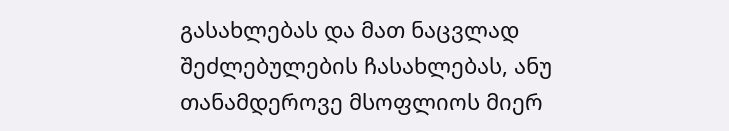გასახლებას და მათ ნაცვლად შეძლებულების ჩასახლებას, ანუ თანამდეროვე მსოფლიოს მიერ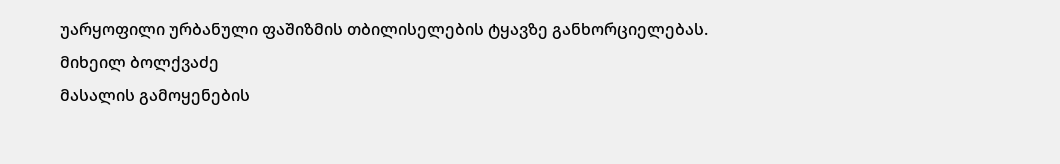უარყოფილი ურბანული ფაშიზმის თბილისელების ტყავზე განხორციელებას.
მიხეილ ბოლქვაძე
მასალის გამოყენების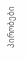პირობები